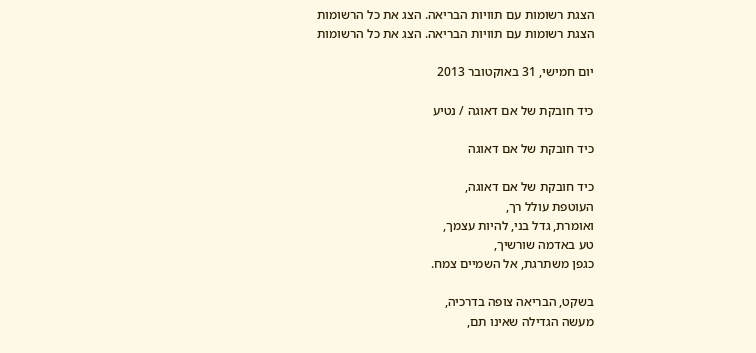הצגת רשומות עם תוויות הבריאה. הצג את כל הרשומות
הצגת רשומות עם תוויות הבריאה. הצג את כל הרשומות

יום חמישי, 31 באוקטובר 2013

כיד חובקת של אם דאוגה / נטיע

כיד חובקת של אם דאוגה

כיד חובקת של אם דאוגה,
העוטפת עולל רך,
ואומרת, גדל בני, להיות עצמך,
טע באדמה שורשיך,
כגפן משתרגת, אל השמיים צמח.

בשקט, הבריאה צופה בדרכיה,
מעשה הגדילה שאינו תם,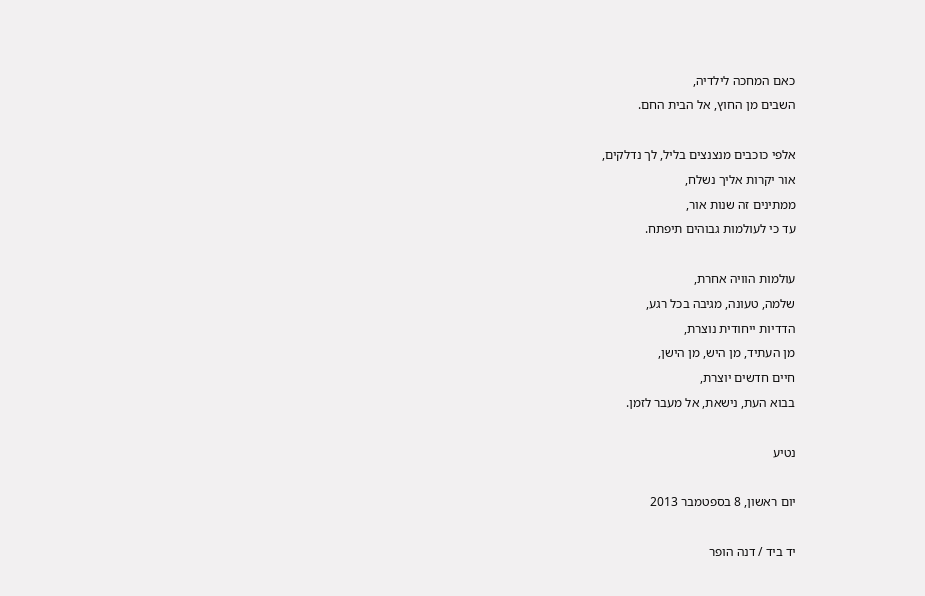כאם המחכה לילדיה,
השבים מן החוץ, אל הבית החם.

אלפי כוכבים מנצנצים בליל, לך נדלקים,
אור יקרות אליך נשלח,
ממתינים זה שנות אור,
עד כי לעולמות גבוהים תיפתח.

עולמות הוויה אחרת,
שלמה, טעונה, מגיבה בכל רגע,
הדדיות ייחודית נוצרת,
מן העתיד, מן היש, מן הישן,
חיים חדשים יוצרת,
בבוא העת, נישאת, אל מעבר לזמן.

נטיע

יום ראשון, 8 בספטמבר 2013

יד ביד / דנה הופר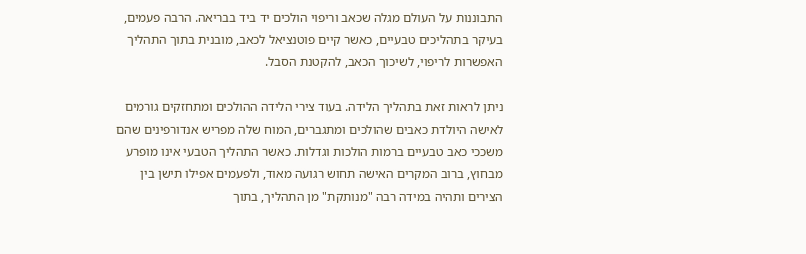התבוננות על העולם מגלה שכאב וריפוי הולכים יד ביד בבריאה. הרבה פעמים, בעיקר בתהליכים טבעיים, כאשר קיים פוטנציאל לכאב, מובנית בתוך התהליך האפשרות לריפוי, לשיכוך הכאב, להקטנת הסבל.

ניתן לראות זאת בתהליך הלידה. בעוד צירי הלידה ההולכים ומתחזקים גורמים לאישה היולדת כאבים שהולכים ומתגברים, המוח שלה מפריש אנדורפינים שהם משככי כאב טבעיים ברמות הולכות וגדלות. כאשר התהליך הטבעי אינו מופרע מבחוץ, ברוב המקרים האישה תחוש רגועה מאוד, ולפעמים אפילו תישן בין הצירים ותהיה במידה רבה "מנותקת" מן התהליך, בתוך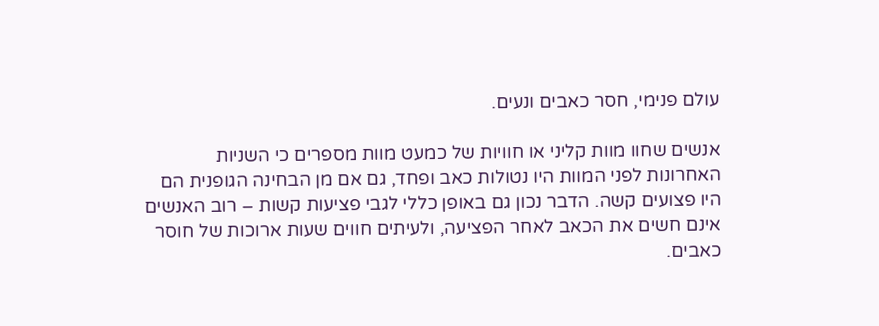עולם פנימי, חסר כאבים ונעים.

אנשים שחוו מוות קליני או חוויות של כמעט מוות מספרים כי השניות האחרונות לפני המוות היו נטולות כאב ופחד, גם אם מן הבחינה הגופנית הם היו פצועים קשה. הדבר נכון גם באופן כללי לגבי פציעות קשות – רוב האנשים אינם חשים את הכאב לאחר הפציעה, ולעיתים חווים שעות ארוכות של חוסר כאבים.